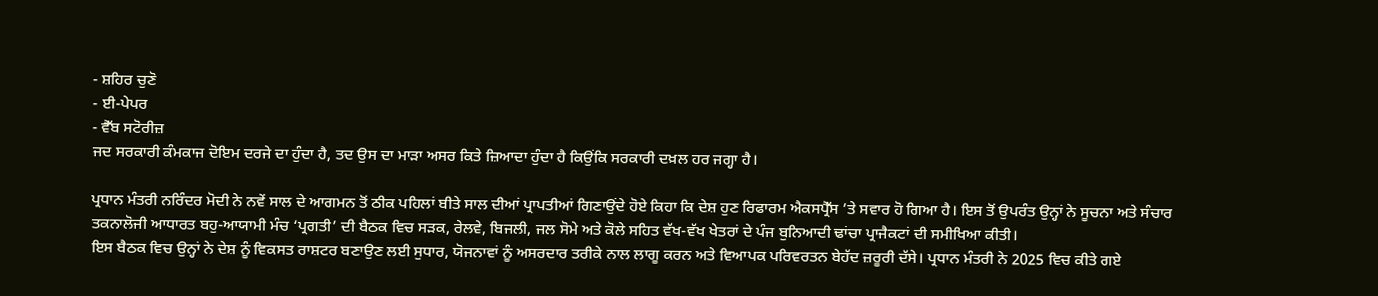- ਸ਼ਹਿਰ ਚੁਣੋ
- ਈ-ਪੇਪਰ
- ਵੈੱਬ ਸਟੋਰੀਜ਼
ਜਦ ਸਰਕਾਰੀ ਕੰਮਕਾਜ ਦੋਇਮ ਦਰਜੇ ਦਾ ਹੁੰਦਾ ਹੈ, ਤਦ ਉਸ ਦਾ ਮਾੜਾ ਅਸਰ ਕਿਤੇ ਜ਼ਿਆਦਾ ਹੁੰਦਾ ਹੈ ਕਿਉਂਕਿ ਸਰਕਾਰੀ ਦਖ਼ਲ ਹਰ ਜਗ੍ਹਾ ਹੈ।

ਪ੍ਰਧਾਨ ਮੰਤਰੀ ਨਰਿੰਦਰ ਮੋਦੀ ਨੇ ਨਵੇਂ ਸਾਲ ਦੇ ਆਗਮਨ ਤੋਂ ਠੀਕ ਪਹਿਲਾਂ ਬੀਤੇ ਸਾਲ ਦੀਆਂ ਪ੍ਰਾਪਤੀਆਂ ਗਿਣਾਉਂਦੇ ਹੋਏ ਕਿਹਾ ਕਿ ਦੇਸ਼ ਹੁਣ ਰਿਫਾਰਮ ਐਕਸਪ੍ਰੈੱਸ ’ਤੇ ਸਵਾਰ ਹੋ ਗਿਆ ਹੈ। ਇਸ ਤੋਂ ਉਪਰੰਤ ਉਨ੍ਹਾਂ ਨੇ ਸੂਚਨਾ ਅਤੇ ਸੰਚਾਰ ਤਕਨਾਲੋਜੀ ਆਧਾਰਤ ਬਹੁ-ਆਯਾਮੀ ਮੰਚ ‘ਪ੍ਰਗਤੀ’ ਦੀ ਬੈਠਕ ਵਿਚ ਸੜਕ, ਰੇਲਵੇ, ਬਿਜਲੀ, ਜਲ ਸੋਮੇ ਅਤੇ ਕੋਲੇ ਸਹਿਤ ਵੱਖ-ਵੱਖ ਖੇਤਰਾਂ ਦੇ ਪੰਜ ਬੁਨਿਆਦੀ ਢਾਂਚਾ ਪ੍ਰਾਜੈਕਟਾਂ ਦੀ ਸਮੀਖਿਆ ਕੀਤੀ।
ਇਸ ਬੈਠਕ ਵਿਚ ਉਨ੍ਹਾਂ ਨੇ ਦੇਸ਼ ਨੂੰ ਵਿਕਸਤ ਰਾਸ਼ਟਰ ਬਣਾਉਣ ਲਈ ਸੁਧਾਰ, ਯੋਜਨਾਵਾਂ ਨੂੰ ਅਸਰਦਾਰ ਤਰੀਕੇ ਨਾਲ ਲਾਗੂ ਕਰਨ ਅਤੇ ਵਿਆਪਕ ਪਰਿਵਰਤਨ ਬੇਹੱਦ ਜ਼ਰੂਰੀ ਦੱਸੇ। ਪ੍ਰਧਾਨ ਮੰਤਰੀ ਨੇ 2025 ਵਿਚ ਕੀਤੇ ਗਏ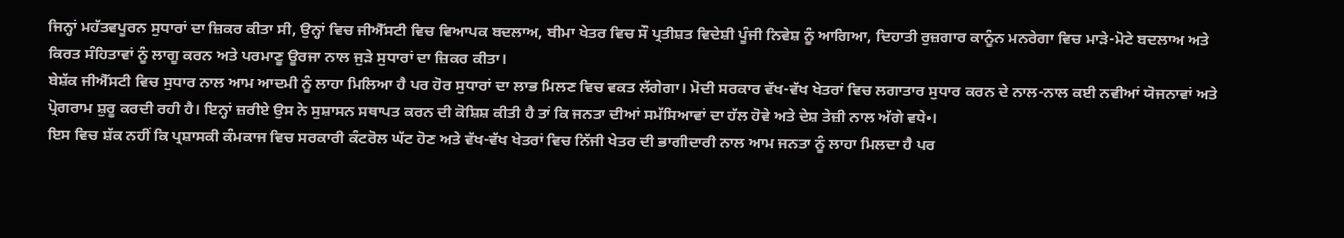ਜਿਨ੍ਹਾਂ ਮਹੱਤਵਪੂਰਨ ਸੁਧਾਰਾਂ ਦਾ ਜ਼ਿਕਰ ਕੀਤਾ ਸੀ, ਉਨ੍ਹਾਂ ਵਿਚ ਜੀਐੱਸਟੀ ਵਿਚ ਵਿਆਪਕ ਬਦਲਾਅ, ਬੀਮਾ ਖੇਤਰ ਵਿਚ ਸੌ ਪ੍ਰਤੀਸ਼ਤ ਵਿਦੇਸ਼ੀ ਪੂੰਜੀ ਨਿਵੇਸ਼ ਨੂੰ ਆਗਿਆ, ਦਿਹਾਤੀ ਰੁਜ਼ਗਾਰ ਕਾਨੂੰਨ ਮਨਰੇਗਾ ਵਿਚ ਮਾੜੇ-ਮੋਟੇ ਬਦਲਾਅ ਅਤੇ ਕਿਰਤ ਸੰਹਿਤਾਵਾਂ ਨੂੰ ਲਾਗੂ ਕਰਨ ਅਤੇ ਪਰਮਾਣੂ ਊਰਜਾ ਨਾਲ ਜੁੜੇ ਸੁਧਾਰਾਂ ਦਾ ਜ਼ਿਕਰ ਕੀਤਾ।
ਬੇਸ਼ੱਕ ਜੀਐੱਸਟੀ ਵਿਚ ਸੁਧਾਰ ਨਾਲ ਆਮ ਆਦਮੀ ਨੂੰ ਲਾਹਾ ਮਿਲਿਆ ਹੈ ਪਰ ਹੋਰ ਸੁਧਾਰਾਂ ਦਾ ਲਾਭ ਮਿਲਣ ਵਿਚ ਵਕਤ ਲੱਗੇਗਾ। ਮੋਦੀ ਸਰਕਾਰ ਵੱਖ-ਵੱਖ ਖੇਤਰਾਂ ਵਿਚ ਲਗਾਤਾਰ ਸੁਧਾਰ ਕਰਨ ਦੇ ਨਾਲ-ਨਾਲ ਕਈ ਨਵੀਆਂ ਯੋਜਨਾਵਾਂ ਅਤੇ ਪ੍ਰੋਗਰਾਮ ਸ਼ੁਰੂ ਕਰਦੀ ਰਹੀ ਹੈ। ਇਨ੍ਹਾਂ ਜ਼ਰੀਏ ਉਸ ਨੇ ਸੁਸ਼ਾਸਨ ਸਥਾਪਤ ਕਰਨ ਦੀ ਕੋਸ਼ਿਸ਼ ਕੀਤੀ ਹੈ ਤਾਂ ਕਿ ਜਨਤਾ ਦੀਆਂ ਸਮੱਸਿਆਵਾਂ ਦਾ ਹੱਲ ਹੋਵੇ ਅਤੇ ਦੇਸ਼ ਤੇਜ਼ੀ ਨਾਲ ਅੱਗੇ ਵਧੇ•।
ਇਸ ਵਿਚ ਸ਼ੱਕ ਨਹੀਂ ਕਿ ਪ੍ਰਸ਼ਾਸਕੀ ਕੰਮਕਾਜ ਵਿਚ ਸਰਕਾਰੀ ਕੰਟਰੋਲ ਘੱਟ ਹੋਣ ਅਤੇ ਵੱਖ-ਵੱਖ ਖੇਤਰਾਂ ਵਿਚ ਨਿੱਜੀ ਖੇਤਰ ਦੀ ਭਾਗੀਦਾਰੀ ਨਾਲ ਆਮ ਜਨਤਾ ਨੂੰ ਲਾਹਾ ਮਿਲਦਾ ਹੈ ਪਰ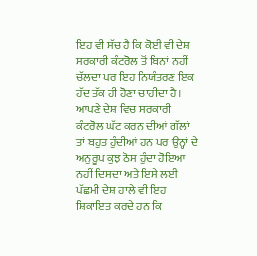ਇਹ ਵੀ ਸੱਚ ਹੈ ਕਿ ਕੋਈ ਵੀ ਦੇਸ਼ ਸਰਕਾਰੀ ਕੰਟਰੋਲ ਤੋਂ ਬਿਨਾਂ ਨਹੀਂ ਚੱਲਦਾ ਪਰ ਇਹ ਨਿਯੰਤਰਣ ਇਕ ਹੱਦ ਤੱਕ ਹੀ ਹੋਣਾ ਚਾਹੀਦਾ ਹੈ।
ਆਪਣੇ ਦੇਸ਼ ਵਿਚ ਸਰਕਾਰੀ ਕੰਟਰੋਲ ਘੱਟ ਕਰਨ ਦੀਆਂ ਗੱਲਾਂ ਤਾਂ ਬਹੁਤ ਹੁੰਦੀਆਂ ਹਨ ਪਰ ਉਨ੍ਹਾਂ ਦੇ ਅਨੁਰੂਪ ਕੁਝ ਠੋਸ ਹੁੰਦਾ ਹੋਇਆ ਨਹੀਂ ਦਿਸਦਾ ਅਤੇ ਇਸੇ ਲਈ ਪੱਛਮੀ ਦੇਸ਼ ਹਾਲੇ ਵੀ ਇਹ ਸ਼ਿਕਾਇਤ ਕਰਦੇ ਹਨ ਕਿ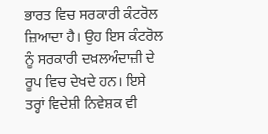ਭਾਰਤ ਵਿਚ ਸਰਕਾਰੀ ਕੰਟਰੋਲ ਜ਼ਿਆਦਾ ਹੈ। ਉਹ ਇਸ ਕੰਟਰੋਲ ਨੂੰ ਸਰਕਾਰੀ ਦਖ਼ਲਅੰਦਾਜ਼ੀ ਦੇ ਰੂਪ ਵਿਚ ਦੇਖਦੇ ਹਨ। ਇਸੇ ਤਰ੍ਹਾਂ ਵਿਦੇਸ਼ੀ ਨਿਵੇਸ਼ਕ ਵੀ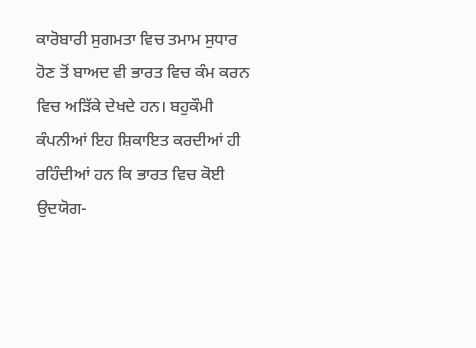ਕਾਰੋਬਾਰੀ ਸੁਗਮਤਾ ਵਿਚ ਤਮਾਮ ਸੁਧਾਰ ਹੋਣ ਤੋਂ ਬਾਅਦ ਵੀ ਭਾਰਤ ਵਿਚ ਕੰਮ ਕਰਨ ਵਿਚ ਅੜਿੱਕੇ ਦੇਖਦੇ ਹਨ। ਬਹੁਕੌਮੀ ਕੰਪਨੀਆਂ ਇਹ ਸ਼ਿਕਾਇਤ ਕਰਦੀਆਂ ਹੀ ਰਹਿੰਦੀਆਂ ਹਨ ਕਿ ਭਾਰਤ ਵਿਚ ਕੋਈ ਉਦਯੋਗ-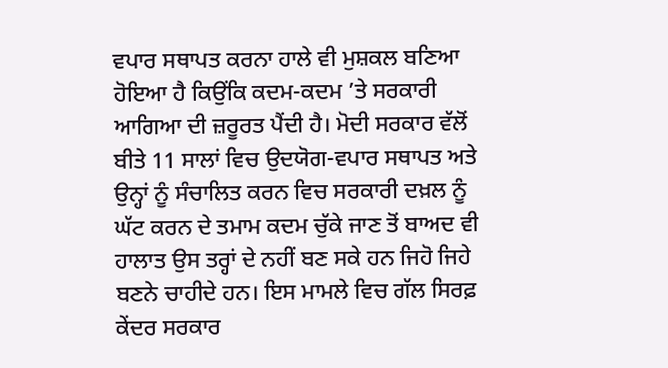ਵਪਾਰ ਸਥਾਪਤ ਕਰਨਾ ਹਾਲੇ ਵੀ ਮੁਸ਼ਕਲ ਬਣਿਆ ਹੋਇਆ ਹੈ ਕਿਉਂਕਿ ਕਦਮ-ਕਦਮ ’ਤੇ ਸਰਕਾਰੀ ਆਗਿਆ ਦੀ ਜ਼ਰੂਰਤ ਪੈਂਦੀ ਹੈ। ਮੋਦੀ ਸਰਕਾਰ ਵੱਲੋਂ ਬੀਤੇ 11 ਸਾਲਾਂ ਵਿਚ ਉਦਯੋਗ-ਵਪਾਰ ਸਥਾਪਤ ਅਤੇ ਉਨ੍ਹਾਂ ਨੂੰ ਸੰਚਾਲਿਤ ਕਰਨ ਵਿਚ ਸਰਕਾਰੀ ਦਖ਼ਲ ਨੂੰ ਘੱਟ ਕਰਨ ਦੇ ਤਮਾਮ ਕਦਮ ਚੁੱਕੇ ਜਾਣ ਤੋਂ ਬਾਅਦ ਵੀ ਹਾਲਾਤ ਉਸ ਤਰ੍ਹਾਂ ਦੇ ਨਹੀਂ ਬਣ ਸਕੇ ਹਨ ਜਿਹੋ ਜਿਹੇ ਬਣਨੇ ਚਾਹੀਦੇ ਹਨ। ਇਸ ਮਾਮਲੇ ਵਿਚ ਗੱਲ ਸਿਰਫ਼ ਕੇਂਦਰ ਸਰਕਾਰ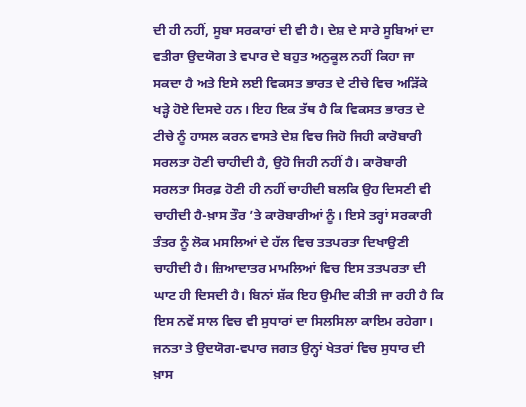ਦੀ ਹੀ ਨਹੀਂ, ਸੂਬਾ ਸਰਕਾਰਾਂ ਦੀ ਵੀ ਹੈ। ਦੇਸ਼ ਦੇ ਸਾਰੇ ਸੂਬਿਆਂ ਦਾ ਵਤੀਰਾ ਉਦਯੋਗ ਤੇ ਵਪਾਰ ਦੇ ਬਹੁਤ ਅਨੁਕੂਲ ਨਹੀਂ ਕਿਹਾ ਜਾ ਸਕਦਾ ਹੈ ਅਤੇ ਇਸੇ ਲਈ ਵਿਕਸਤ ਭਾਰਤ ਦੇ ਟੀਚੇ ਵਿਚ ਅੜਿੱਕੇ ਖੜ੍ਹੇ ਹੋਏ ਦਿਸਦੇ ਹਨ। ਇਹ ਇਕ ਤੱਥ ਹੈ ਕਿ ਵਿਕਸਤ ਭਾਰਤ ਦੇ ਟੀਚੇ ਨੂੰ ਹਾਸਲ ਕਰਨ ਵਾਸਤੇ ਦੇਸ਼ ਵਿਚ ਜਿਹੋ ਜਿਹੀ ਕਾਰੋਬਾਰੀ ਸਰਲਤਾ ਹੋਣੀ ਚਾਹੀਦੀ ਹੈ, ਉਹੋ ਜਿਹੀ ਨਹੀਂ ਹੈ। ਕਾਰੋਬਾਰੀ ਸਰਲਤਾ ਸਿਰਫ਼ ਹੋਣੀ ਹੀ ਨਹੀਂ ਚਾਹੀਦੀ ਬਲਕਿ ਉਹ ਦਿਸਣੀ ਵੀ ਚਾਹੀਦੀ ਹੈ-ਖ਼ਾਸ ਤੌਰ ’ਤੇ ਕਾਰੋਬਾਰੀਆਂ ਨੂੰ। ਇਸੇ ਤਰ੍ਹਾਂ ਸਰਕਾਰੀ ਤੰਤਰ ਨੂੰ ਲੋਕ ਮਸਲਿਆਂ ਦੇ ਹੱਲ ਵਿਚ ਤਤਪਰਤਾ ਦਿਖਾਉਣੀ ਚਾਹੀਦੀ ਹੈ। ਜ਼ਿਆਦਾਤਰ ਮਾਮਲਿਆਂ ਵਿਚ ਇਸ ਤਤਪਰਤਾ ਦੀ ਘਾਟ ਹੀ ਦਿਸਦੀ ਹੈ। ਬਿਨਾਂ ਸ਼ੱਕ ਇਹ ਉਮੀਦ ਕੀਤੀ ਜਾ ਰਹੀ ਹੈ ਕਿ ਇਸ ਨਵੇਂ ਸਾਲ ਵਿਚ ਵੀ ਸੁਧਾਰਾਂ ਦਾ ਸਿਲਸਿਲਾ ਕਾਇਮ ਰਹੇਗਾ। ਜਨਤਾ ਤੇ ਉਦਯੋਗ-ਵਪਾਰ ਜਗਤ ਉਨ੍ਹਾਂ ਖੇਤਰਾਂ ਵਿਚ ਸੁਧਾਰ ਦੀ ਖ਼ਾਸ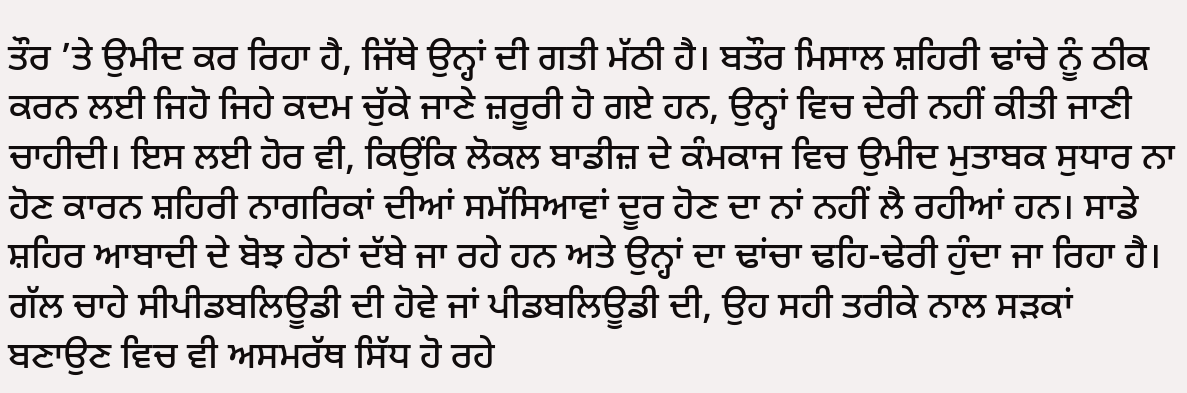ਤੌਰ ’ਤੇ ਉਮੀਦ ਕਰ ਰਿਹਾ ਹੈ, ਜਿੱਥੇ ਉਨ੍ਹਾਂ ਦੀ ਗਤੀ ਮੱਠੀ ਹੈ। ਬਤੌਰ ਮਿਸਾਲ ਸ਼ਹਿਰੀ ਢਾਂਚੇ ਨੂੰ ਠੀਕ ਕਰਨ ਲਈ ਜਿਹੋ ਜਿਹੇ ਕਦਮ ਚੁੱਕੇ ਜਾਣੇ ਜ਼ਰੂਰੀ ਹੋ ਗਏ ਹਨ, ਉਨ੍ਹਾਂ ਵਿਚ ਦੇਰੀ ਨਹੀਂ ਕੀਤੀ ਜਾਣੀ ਚਾਹੀਦੀ। ਇਸ ਲਈ ਹੋਰ ਵੀ, ਕਿਉਂਕਿ ਲੋਕਲ ਬਾਡੀਜ਼ ਦੇ ਕੰਮਕਾਜ ਵਿਚ ਉਮੀਦ ਮੁਤਾਬਕ ਸੁਧਾਰ ਨਾ ਹੋਣ ਕਾਰਨ ਸ਼ਹਿਰੀ ਨਾਗਰਿਕਾਂ ਦੀਆਂ ਸਮੱਸਿਆਵਾਂ ਦੂਰ ਹੋਣ ਦਾ ਨਾਂ ਨਹੀਂ ਲੈ ਰਹੀਆਂ ਹਨ। ਸਾਡੇ ਸ਼ਹਿਰ ਆਬਾਦੀ ਦੇ ਬੋਝ ਹੇਠਾਂ ਦੱਬੇ ਜਾ ਰਹੇ ਹਨ ਅਤੇ ਉਨ੍ਹਾਂ ਦਾ ਢਾਂਚਾ ਢਹਿ-ਢੇਰੀ ਹੁੰਦਾ ਜਾ ਰਿਹਾ ਹੈ। ਗੱਲ ਚਾਹੇ ਸੀਪੀਡਬਲਿਊਡੀ ਦੀ ਹੋਵੇ ਜਾਂ ਪੀਡਬਲਿਊਡੀ ਦੀ, ਉਹ ਸਹੀ ਤਰੀਕੇ ਨਾਲ ਸੜਕਾਂ ਬਣਾਉਣ ਵਿਚ ਵੀ ਅਸਮਰੱਥ ਸਿੱਧ ਹੋ ਰਹੇ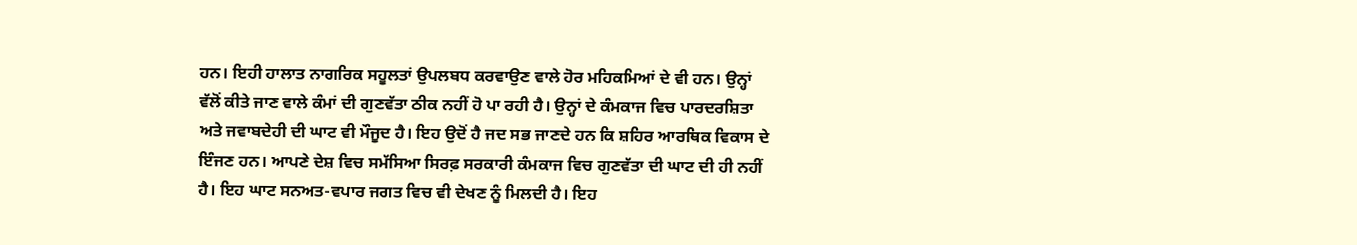ਹਨ। ਇਹੀ ਹਾਲਾਤ ਨਾਗਰਿਕ ਸਹੂਲਤਾਂ ਉਪਲਬਧ ਕਰਵਾਉਣ ਵਾਲੇ ਹੋਰ ਮਹਿਕਮਿਆਂ ਦੇ ਵੀ ਹਨ। ਉਨ੍ਹਾਂ ਵੱਲੋਂ ਕੀਤੇ ਜਾਣ ਵਾਲੇ ਕੰਮਾਂ ਦੀ ਗੁਣਵੱਤਾ ਠੀਕ ਨਹੀਂ ਹੋ ਪਾ ਰਹੀ ਹੈ। ਉਨ੍ਹਾਂ ਦੇ ਕੰਮਕਾਜ ਵਿਚ ਪਾਰਦਰਸ਼ਿਤਾ ਅਤੇ ਜਵਾਬਦੇਹੀ ਦੀ ਘਾਟ ਵੀ ਮੌਜੂਦ ਹੈ। ਇਹ ਉਦੋਂ ਹੈ ਜਦ ਸਭ ਜਾਣਦੇ ਹਨ ਕਿ ਸ਼ਹਿਰ ਆਰਥਿਕ ਵਿਕਾਸ ਦੇ ਇੰਜਣ ਹਨ। ਆਪਣੇ ਦੇਸ਼ ਵਿਚ ਸਮੱਸਿਆ ਸਿਰਫ਼ ਸਰਕਾਰੀ ਕੰਮਕਾਜ ਵਿਚ ਗੁਣਵੱਤਾ ਦੀ ਘਾਟ ਦੀ ਹੀ ਨਹੀਂ ਹੈ। ਇਹ ਘਾਟ ਸਨਅਤ-ਵਪਾਰ ਜਗਤ ਵਿਚ ਵੀ ਦੇਖਣ ਨੂੰ ਮਿਲਦੀ ਹੈ। ਇਹ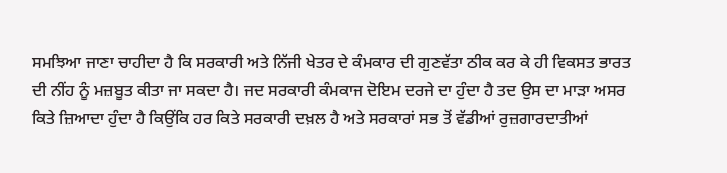ਸਮਝਿਆ ਜਾਣਾ ਚਾਹੀਦਾ ਹੈ ਕਿ ਸਰਕਾਰੀ ਅਤੇ ਨਿੱਜੀ ਖੇਤਰ ਦੇ ਕੰਮਕਾਰ ਦੀ ਗੁਣਵੱਤਾ ਠੀਕ ਕਰ ਕੇ ਹੀ ਵਿਕਸਤ ਭਾਰਤ ਦੀ ਨੀਂਹ ਨੂੰ ਮਜ਼ਬੂਤ ਕੀਤਾ ਜਾ ਸਕਦਾ ਹੈ। ਜਦ ਸਰਕਾਰੀ ਕੰਮਕਾਜ ਦੋਇਮ ਦਰਜੇ ਦਾ ਹੁੰਦਾ ਹੈ ਤਦ ਉਸ ਦਾ ਮਾੜਾ ਅਸਰ ਕਿਤੇ ਜ਼ਿਆਦਾ ਹੁੰਦਾ ਹੈ ਕਿਉਂਕਿ ਹਰ ਕਿਤੇ ਸਰਕਾਰੀ ਦਖ਼ਲ ਹੈ ਅਤੇ ਸਰਕਾਰਾਂ ਸਭ ਤੋਂ ਵੱਡੀਆਂ ਰੁਜ਼ਗਾਰਦਾਤੀਆਂ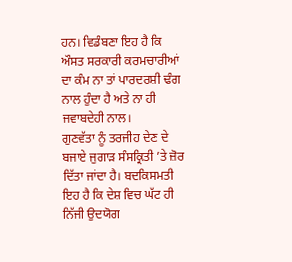ਹਨ। ਵਿਡੰਬਣਾ ਇਹ ਹੈ ਕਿ ਔਸਤ ਸਰਕਾਰੀ ਕਰਮਚਾਰੀਆਂ ਦਾ ਕੰਮ ਨਾ ਤਾਂ ਪਾਰਦਰਸ਼ੀ ਢੰਗ ਨਾਲ ਹੁੰਦਾ ਹੈ ਅਤੇ ਨਾ ਹੀ ਜਵਾਬਦੇਹੀ ਨਾਲ।
ਗੁਣਵੱਤਾ ਨੂੰ ਤਰਜੀਹ ਦੇਣ ਦੇ ਬਜਾਏ ਜੁਗਾੜ ਸੰਸਕ੍ਰਿਤੀ ’ਤੇ ਜ਼ੋਰ ਦਿੱਤਾ ਜਾਂਦਾ ਹੈ। ਬਦਕਿਸਮਤੀ ਇਹ ਹੈ ਕਿ ਦੇਸ਼ ਵਿਚ ਘੱਟ ਹੀ ਨਿੱਜੀ ਉਦਯੋਗ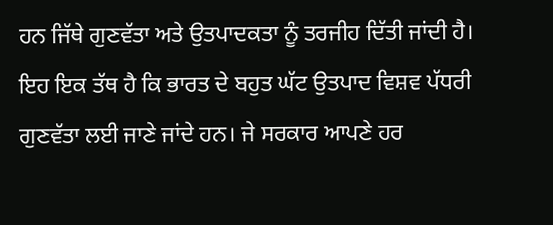ਹਨ ਜਿੱਥੇ ਗੁਣਵੱਤਾ ਅਤੇ ਉਤਪਾਦਕਤਾ ਨੂੰ ਤਰਜੀਹ ਦਿੱਤੀ ਜਾਂਦੀ ਹੈ। ਇਹ ਇਕ ਤੱਥ ਹੈ ਕਿ ਭਾਰਤ ਦੇ ਬਹੁਤ ਘੱਟ ਉਤਪਾਦ ਵਿਸ਼ਵ ਪੱਧਰੀ ਗੁਣਵੱਤਾ ਲਈ ਜਾਣੇ ਜਾਂਦੇ ਹਨ। ਜੇ ਸਰਕਾਰ ਆਪਣੇ ਹਰ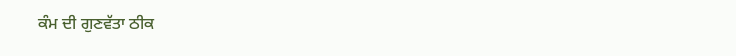ਕੰਮ ਦੀ ਗੁਣਵੱਤਾ ਠੀਕ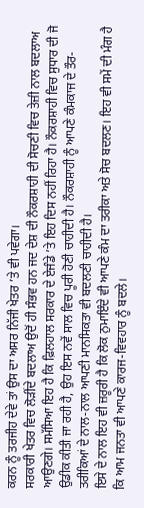ਕਰਨ ਨੂੰ ਤਰਜੀਹ ਦੇਵੇ ਤਾਂ ਉਸ ਦਾ ਅਸਰ ਨਿੱਜੀ ਖੇਤਰ ’ਤੇ ਵੀ ਪਵੇਗਾ।
ਸਰਕਾਰੀ ਖੇਤਰ ਵਿਚ ਲੋੜੀਂਦੇ ਬਦਲਾਅ ਉਦੋਂ ਹੀ ਸੰਭਵ ਹਨ ਜਦ ਦੇਸ਼ ਦੀ ਨੌਕਰਸ਼ਾਹੀ ਦੀ ਸੋਚਣੀ ਵਿਚ ਤੇਜ਼ੀ ਨਾਲ ਬਦਲਾਅ ਆਉਣਗੇ। ਸਮੱਸਿਆ ਇਹ ਹੈ ਕਿ ਫ਼ਿਲਹਾਲ ਸਰਕਾਰ ਦੇ ਏਜੰਡੇ ’ਤੇ ਇਹ ਦਿਸ ਨਹੀਂ ਰਿਹਾ ਹੈ। ਨੌਕਰਸ਼ਾਹੀ ਵਿਚ ਸੁਧਾਰ ਦੀ ਜੋ ਉਡੀਕ ਕੀਤੀ ਜਾ ਰਹੀ ਹੈ, ਉਹ ਇਸ ਨਵੇਂ ਸਾਲ ਵਿਚ ਪੂਰੀ ਹੋਣੀ ਚਾਹੀਦੀ ਹੈ। ਨੌਕਰਸ਼ਾਹੀ ਨੂੰ ਆਪਣੇ ਕੰਮਕਾਜ ਦੇ ਤੌਰ-ਤਰੀਕਿਆਂ ਦੇ ਨਾਲ-ਨਾਲ ਆਪਣੀ ਮਾਨਸਿਕਤਾ ਵੀ ਬਦਲਣੀ ਚਾਹੀਦੀ ਹੈ।
ਇਸੇ ਦੇ ਨਾਲ ਇਹ ਵੀ ਜ਼ਰੂਰੀ ਹੈ ਕਿ ਲੋਕ ਨੁਮਾਇੰਦੇ ਵੀ ਆਪਣੇ ਕੰਮ ਦਾ ਤਰੀਕਾ ਅਤੇ ਸੋਚ ਬਦਲਣ। ਇਹ ਵੀ ਸਮੇਂ ਦੀ ਮੰਗ ਹੈ ਕਿ ਆਮ ਜਨਤਾ ਵੀ ਆਪਣੇ ਕਾਰਜ-ਵਿਵਹਾਰ ਨੂੰ ਬਦਲੇ।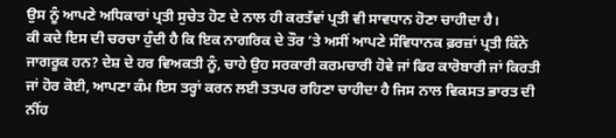ਉਸ ਨੂੰ ਆਪਣੇ ਅਧਿਕਾਰਾਂ ਪ੍ਰਤੀ ਸੁਚੇਤ ਹੋਣ ਦੇ ਨਾਲ ਹੀ ਕਰਤੱਵਾਂ ਪ੍ਰਤੀ ਵੀ ਸਾਵਧਾਨ ਹੋਣਾ ਚਾਹੀਦਾ ਹੈ।
ਕੀ ਕਦੇ ਇਸ ਦੀ ਚਰਚਾ ਹੁੰਦੀ ਹੈ ਕਿ ਇਕ ਨਾਗਰਿਕ ਦੇ ਤੌਰ ’ਤੇ ਅਸੀਂ ਆਪਣੇ ਸੰਵਿਧਾਨਕ ਫ਼ਰਜ਼ਾਂ ਪ੍ਰਤੀ ਕਿੰਨੇ ਜਾਗਰੂਕ ਹਨ? ਦੇਸ਼ ਦੇ ਹਰ ਵਿਅਕਤੀ ਨੂੰ, ਚਾਹੇ ਉਹ ਸਰਕਾਰੀ ਕਰਮਚਾਰੀ ਹੋਵੇ ਜਾਂ ਫਿਰ ਕਾਰੋਬਾਰੀ ਜਾਂ ਕਿਰਤੀ ਜਾਂ ਹੋਰ ਕੋਈ, ਆਪਣਾ ਕੰਮ ਇਸ ਤਰ੍ਹਾਂ ਕਰਨ ਲਈ ਤਤਪਰ ਰਹਿਣਾ ਚਾਹੀਦਾ ਹੈ ਜਿਸ ਨਾਲ ਵਿਕਸਤ ਭਾਰਤ ਦੀ ਨੀਂਹ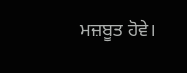ਮਜ਼ਬੂਤ ਹੋਵੇ।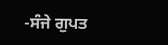-ਸੰਜੇ ਗੁਪਤ